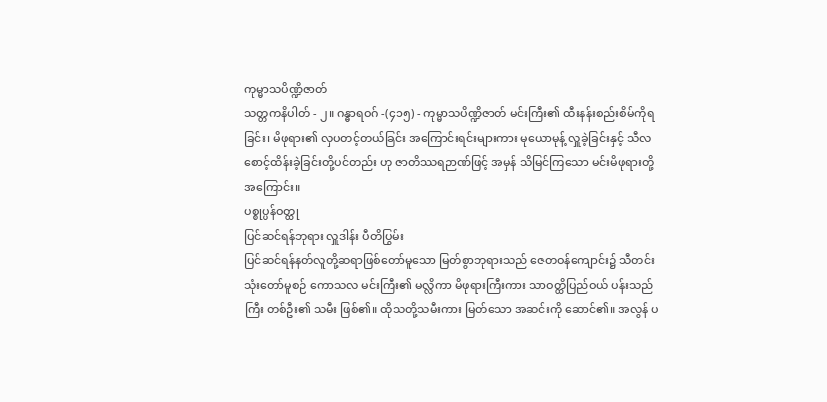ကုမ္မာသပိဏ္ဍိဇာတ်
သတ္တကနိပါတ် - ၂။ ဂန္ဓာရဝဂ် -(၄၁၅) - ကုမ္မာသပိဏ္ဍိဇာတ် မင်းကြီး၏ ထီးနန်းစည်းစိမ်ကိုရခြင်း၊ မိဖုရား၏ လှပတင့်တယ်ခြင်း အကြောင်းရင်းများကား မုယောမုန့် လှူခဲ့ခြင်းနှင့် သီလစောင့်ထိန်းခဲ့ခြင်းတို့ပင်တည်း ဟု ဇာတိဿရဉာဏ်ဖြင့် အမှန် သိမြင်ကြသော မင်းမိဖုရားတို့ အကြောင်း။
ပစ္စုပ္ပန်ဝတ္ထု
ပြင်ဆင်ရန်ဘုရား လှူဒါန်း ပီတိပြွမ်း
ပြင်ဆင်ရန်နတ်လူတို့ဆရာဖြစ်တော်မူသော မြတ်စွာဘုရားသည် ဇေတဝန်ကျောင်း၌ သီတင်းသုံးတော်မူစဉ် ကောသလ မင်းကြီး၏ မလ္လိကာ မိဖုရားကြီးကား သာဝတ္ထိပြည်ဝယ် ပန်းသည်ကြီး တစ်ဦး၏ သမီး ဖြစ်၏။ ထိုသတို့သမီးကား မြတ်သော အဆင်းကို ဆောင်၏။ အလွန် ပ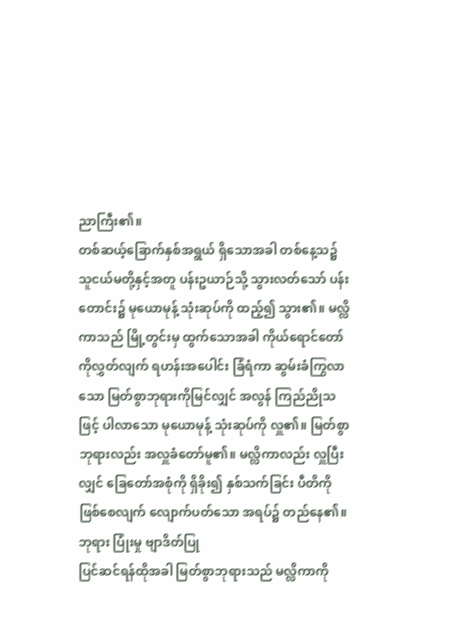ညာကြီး၏။
တစ်ဆယ့်ခြောက်နှစ်အရွယ် ရှိသောအခါ တစ်နေ့သ၌ သူငယ်မတို့နှင့်အတူ ပန်းဥယာဉ်သို့ သွားလတ်သော် ပန်းတောင်း၌ မုယောမုန့် သုံးဆုပ်ကို ထည့်၍ သွား၏။ မလ္လိကာသည် မြို့တွင်းမှ ထွက်သောအခါ ကိုယ်ရောင်တော်ကိုလွှတ်လျက် ရဟန်းအပေါင်း ခြံရံကာ ဆွမ်းခံကြွလာသော မြတ်စွာဘုရားကိုမြင်လျှင် အလွန် ကြည်ညိုသဖြင့် ပါလာသော မုယောမုန့် သုံးဆုပ်ကို လှူ၏။ မြတ်စွာဘုရားလည်း အလှူခံတော်မူ၏။ မလ္လိကာလည်း လှူပြီးလျှင် ခြေတော်အစုံကို ရှိခိုး၍ နှစ်သက်ခြင်း ပီတိကို ဖြစ်စေလျက် လျောက်ပတ်သော အရပ်၌ တည်နေ၏။
ဘုရား ပြုံးမှု ဗျာဒိတ်ပြု
ပြင်ဆင်ရန်ထိုအခါ မြတ်စွာဘုရားသည် မလ္လိကာကို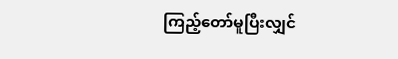ကြည့်တော်မူပြီးလျှင်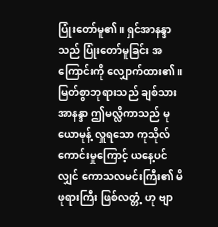ပြုံးတော်မူ၏။ ရှင်အာနန္ဒာသည် ပြုံးတော်မူခြင်း အကြောင်းကို လျှောက်ထား၏။ မြတ်စွာဘုရားသည် ချစ်သား အာနန္ဒာ ဤမလ္လိကာသည် မုယောမုန့် လှူရသော ကုသိုလ်ကောင်းမှုကြောင့် ယနေ့ပင်လျှင် ကောသလမင်းကြီး၏ မိဖုရားကြီး ဖြစ်လတ္တံ့ ဟု ဗျာ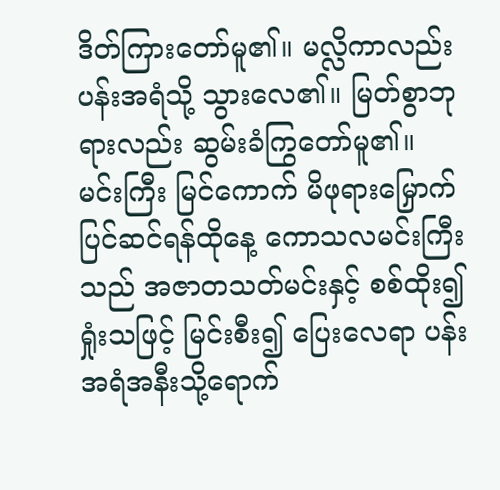ဒိတ်ကြားတော်မူ၏။ မလ္လိကာလည်း ပန်းအရံသို့ သွားလေ၏။ မြတ်စွာဘုရားလည်း ဆွမ်းခံကြွတော်မူ၏။
မင်းကြီး မြင်ကောက် မိဖုရားမြှောက်
ပြင်ဆင်ရန်ထိုနေ့ ကောသလမင်းကြီးသည် အဇာတသတ်မင်းနှင့် စစ်ထိုး၍ ရှုံးသဖြင့် မြင်းစီး၍ ပြေးလေရာ ပန်းအရံအနီးသို့ရောက်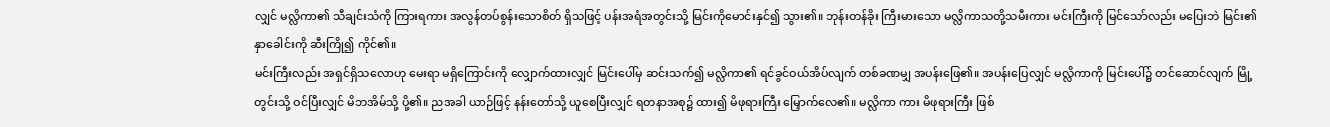လျှင် မလ္လိကာ၏ သီချင်းသံကို ကြားရကား အလွန်တပ်စွန်းသောစိတ် ရှိသဖြင့် ပန်းအရံအတွင်းသို့ မြင်းကိုမောင်းနှင်၍ သွား၏။ ဘုန်းတန်ခိုး ကြီးမားသော မလ္လိကာသတို့သမီးကား မင်းကြီးကို မြင်သော်လည်း မပြေးဘဲ မြင်း၏ နှာခေါင်းကို ဆီးကြို၍ ကိုင်၏။
မင်းကြီးလည်း အရှင်ရှိသလောဟု မေးရာ မရှိကြောင်းကို လျှောက်ထားလျှင် မြင်းပေါ်မှ ဆင်းသက်၍ မလ္လိကာ၏ ရင်ခွင်ဝယ်အိပ်လျက် တစ်ခဏမျှ အပန်းဖြေ၏။ အပန်းပြေလျှင် မလ္လိကာကို မြင်းပေါ်၌ တင်ဆောင်လျက် မြို့တွင်းသို့ ဝင်ပြီးလျှင် မိဘအိမ်သို့ ပို့၏။ ညအခါ ယာဉ်ဖြင့် နန်းတော်သို့ ယူစေပြီးလျှင် ရတနာအစု၌ ထား၍ မိဖုရားကြီး မြှောက်လေ၏။ မလ္လိကာ ကား မိဖုရားကြီး ဖြစ်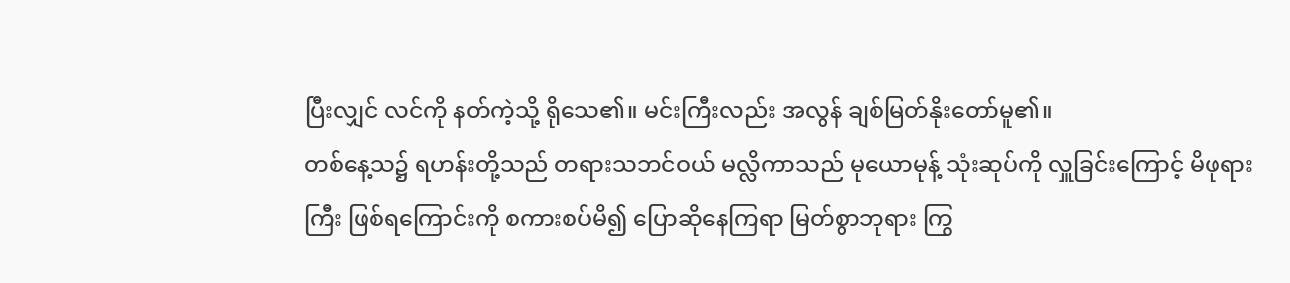ပြီးလျှင် လင်ကို နတ်ကဲ့သို့ ရိုသေ၏။ မင်းကြီးလည်း အလွန် ချစ်မြတ်နိုးတော်မူ၏။
တစ်နေ့သ၌ ရဟန်းတို့သည် တရားသဘင်ဝယ် မလ္လိကာသည် မုယောမုန့် သုံးဆုပ်ကို လှူခြင်းကြောင့် မိဖုရားကြီး ဖြစ်ရကြောင်းကို စကားစပ်မိ၍ ပြောဆိုနေကြရာ မြတ်စွာဘုရား ကြွ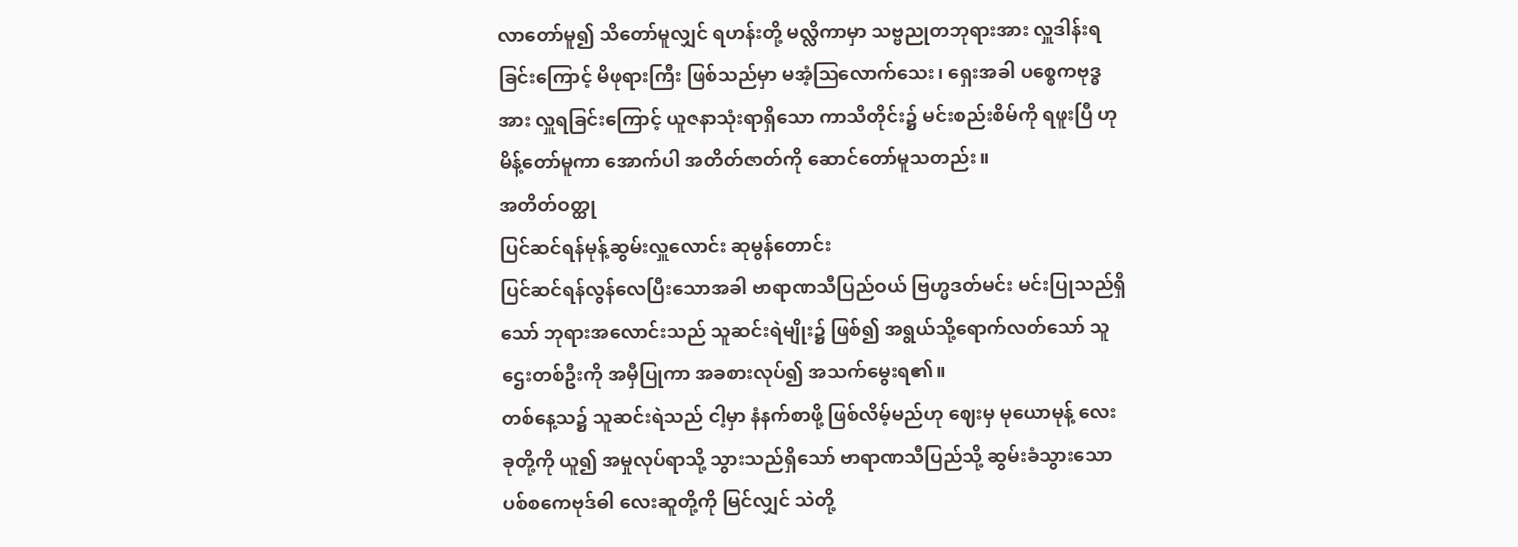လာတော်မူ၍ သိတော်မူလျှင် ရဟန်းတို့ မလ္လိကာမှာ သဗ္ဗညုတဘုရားအား လှူဒါန်းရခြင်းကြောင့် မိဖုရားကြီး ဖြစ်သည်မှာ မအံ့ဩလောက်သေး၊ ရှေးအခါ ပစ္စေကဗုဒ္ဓအား လှူရခြင်းကြောင့် ယူဇနာသုံးရာရှိသော ကာသိတိုင်း၌ မင်းစည်းစိမ်ကို ရဖူးပြီ ဟု မိန့်တော်မူကာ အောက်ပါ အတိတ်ဇာတ်ကို ဆောင်တော်မူသတည်း။
အတိတ်ဝတ္ထု
ပြင်ဆင်ရန်မုန့်ဆွမ်းလှူလောင်း ဆုမွန်တောင်း
ပြင်ဆင်ရန်လွန်လေပြီးသောအခါ ဗာရာဏသီပြည်ဝယ် ဗြဟ္မဒတ်မင်း မင်းပြုသည်ရှိသော် ဘုရားအလောင်းသည် သူဆင်းရဲမျိုး၌ ဖြစ်၍ အရွယ်သို့ရောက်လတ်သော် သူဌေးတစ်ဦးကို အမှီပြုကာ အခစားလုပ်၍ အသက်မွေးရ၏။
တစ်နေ့သ၌ သူဆင်းရဲသည် ငါ့မှာ နံနက်စာဖို့ ဖြစ်လိမ့်မည်ဟု ဈေးမှ မုယောမုန့် လေးခုတို့ကို ယူ၍ အမှုလုပ်ရာသို့ သွားသည်ရှိသော် ဗာရာဏသီပြည်သို့ ဆွမ်းခံသွားသော ပစ်စကေဗုဒ်ဓါ လေးဆူတို့ကို မြင်လျှင် သဲတို့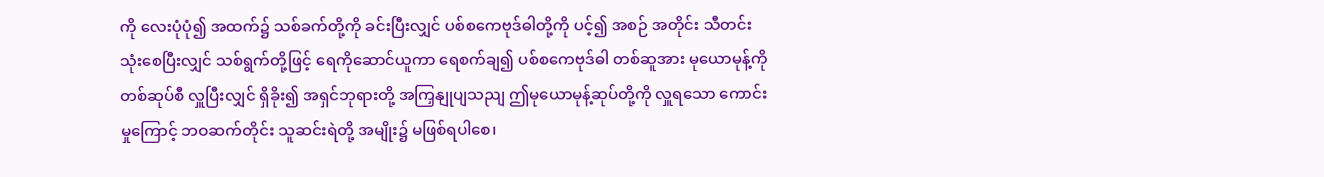ကို လေးပုံပုံ၍ အထက်၌ သစ်ခက်တို့ကို ခင်းပြီးလျှင် ပစ်စကေဗုဒ်ဓါတို့ကို ပင့်၍ အစဉ် အတိုင်း သီတင်းသုံးစေပြီးလျှင် သစ်ရွက်တို့ဖြင့် ရေကိုဆောင်ယူကာ ရေစက်ချ၍ ပစ်စကေဗုဒ်ဓါ တစ်ဆူအား မုယောမုန့်ကို တစ်ဆုပ်စီ လှူပြီးလျှင် ရှိခိုး၍ အရှင်ဘုရားတို့ အကြှနျုပျသညျ ဤမုယောမုန့်ဆုပ်တို့ကို လှူရသော ကောင်းမှုကြောင့် ဘဝဆက်တိုင်း သူဆင်းရဲတို့ အမျိုး၌ မဖြစ်ရပါစေ၊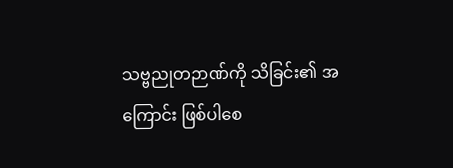သဗ္ဗညုတဉာဏ်ကို သိခြင်း၏ အကြောင်း ဖြစ်ပါစေ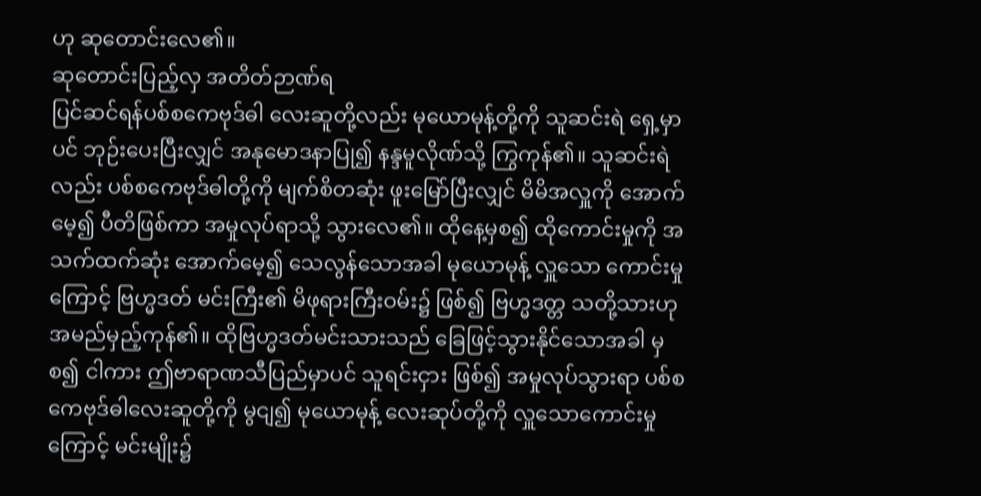ဟု ဆုတောင်းလေ၏။
ဆုတောင်းပြည့်လှ အတိတ်ဉာဏ်ရ
ပြင်ဆင်ရန်ပစ်စကေဗုဒ်ဓါ လေးဆူတို့လည်း မုယောမုန့်တို့ကို သူဆင်းရဲ ရှေ့မှာပင် ဘုဉ်းပေးပြီးလျှင် အနုမောဒနာပြု၍ နန္ဒမူလိုဏ်သို့ ကြွကုန်၏။ သူဆင်းရဲလည်း ပစ်စကေဗုဒ်ဓါတို့ကို မျက်စိတဆုံး ဖူးမြော်ပြီးလျှင် မိမိအလှူကို အောက်မေ့၍ ပီတိဖြစ်ကာ အမှုလုပ်ရာသို့ သွားလေ၏။ ထိုနေ့မှစ၍ ထိုကောင်းမှုကို အသက်ထက်ဆုံး အောက်မေ့၍ သေလွန်သောအခါ မုယောမုန့် လှူသော ကောင်းမှုကြောင့် ဗြဟ္မဒတ် မင်းကြီး၏ မိဖုရားကြီးဝမ်း၌ ဖြစ်၍ ဗြဟ္မဒတ္တ သတို့သားဟု အမည်မှည့်ကုန်၏။ ထိုဗြဟ္မဒတ်မင်းသားသည် ခြေဖြင့်သွားနိုင်သောအခါ မှစ၍ ငါကား ဤဗာရာဏသီပြည်မှာပင် သူရင်းငှား ဖြစ်၍ အမှုလုပ်သွားရာ ပစ်စကေဗုဒ်ဓါလေးဆူတို့ကို မွငျ၍ မုယောမုန့် လေးဆုပ်တို့ကို လှူသောကောင်းမှုကြောင့် မင်းမျိုး၌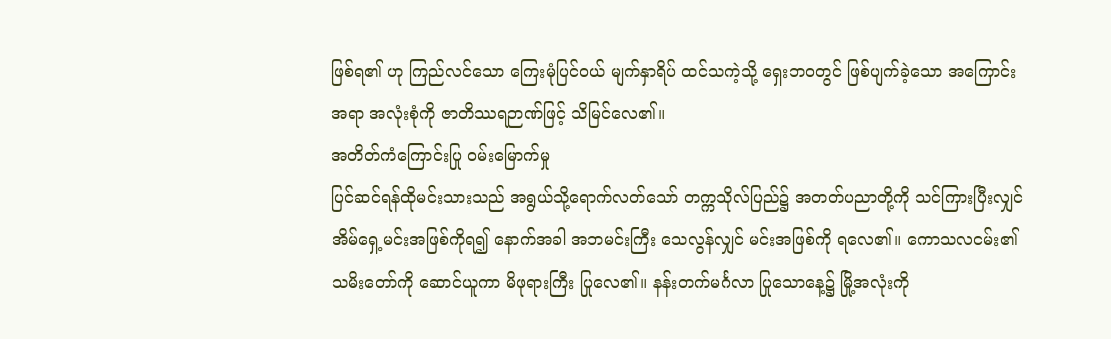ဖြစ်ရ၏ ဟု ကြည်လင်သော ကြေးမုံပြင်ဝယ် မျက်နှာရိပ် ထင်သကဲ့သို့ ရှေးဘဝတွင် ဖြစ်ပျက်ခဲ့သော အကြောင်းအရာ အလုံးစုံကို ဇာတိဿရဉာဏ်ဖြင့် သိမြင်လေ၏။
အတိတ်ကံကြောင်းပြု ဝမ်းမြောက်မှု
ပြင်ဆင်ရန်ထိုမင်းသားသည် အရွယ်သို့ရောက်လတ်သော် တက္ကသိုလ်ပြည်၌ အတတ်ပညာတို့ကို သင်ကြားပြီးလျှင် အိမ်ရှေ့မင်းအဖြစ်ကိုရ၍ နောက်အခါ အဘမင်းကြီး သေလွန်လျှင် မင်းအဖြစ်ကို ရလေ၏။ ကောသလငမ်း၏ သမိးတော်ကို ဆောင်ယူကာ မိဖုရားကြီး ပြုလေ၏။ နန်းတက်မင်္ဂလာ ပြုသောနေ့၌ မြို့အလုံးကို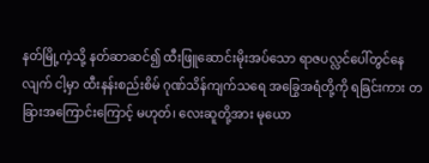နတ်မြို့ကဲ့သို့ နတ်ဆာဆင်၍ ထီးဖြူဆောင်းမိုးအပ်သော ရာဇပလ္လင်ပေါ်တွင်နေလျက် ငါ့မှာ ထီးနန်းစည်းစိမ် ဂုဏ်သိန်ကျက်သရေ အခြွေအရံတို့ကို ရခြင်းကား တခြားအကြောင်းကြောင့် မဟုတ်၊ လေးဆူတို့အား မုယော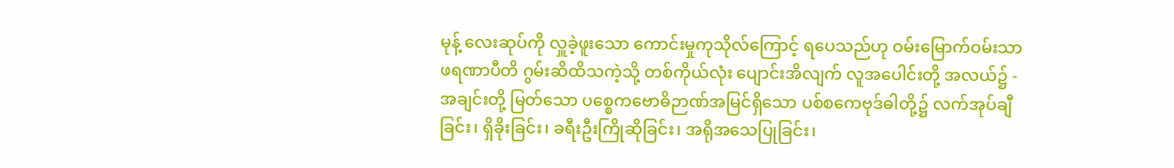မုန့် လေးဆုပ်ကို လှူခဲ့ဖူးသော ကောင်းမှုကုသိုလ်ကြောင့် ရပေသည်ဟု ဝမ်းမြောက်ဝမ်းသာ ဖရဏာပီတိ ဂွမ်းဆိထိသကဲ့သို့ တစ်ကိုယ်လုံး ပျောင်းအိလျက် လူအပေါင်းတို့ အလယ်၌ -
အချင်းတို့ မြတ်သော ပစ္စေကဗောဓိဉာဏ်အမြင်ရှိသော ပစ်စကေဗုဒ်ဓါတို့၌ လက်အုပ်ချီခြင်း၊ ရှိခိုးခြင်း၊ ခရီးဦးကြိုဆိုခြင်း၊ အရိုအသေပြုခြင်း၊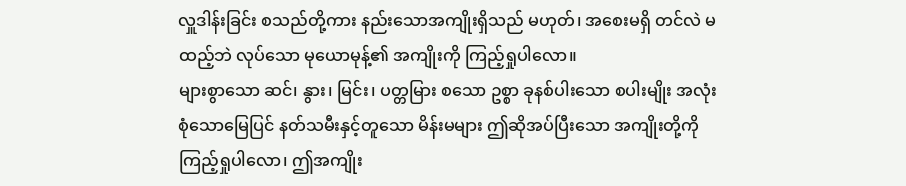လှူဒါန်းခြင်း စသည်တို့ကား နည်းသောအကျိုးရှိသည် မဟုတ်၊ အစေးမရှိ တင်လဲ မထည့်ဘဲ လုပ်သော မုယောမုန့်၏ အကျိုးကို ကြည့်ရှုပါလော။
များစွာသော ဆင်၊ နွား၊ မြင်း၊ ပတ္တမြား စသော ဥစ္စာ ခုနစ်ပါးသော စပါးမျိုး အလုံးစုံသောမြေပြင် နတ်သမီးနှင့်တူသော မိန်းမများ ဤဆိုအပ်ပြီးသော အကျိုးတို့ကို ကြည့်ရှုပါလော၊ ဤအကျိုး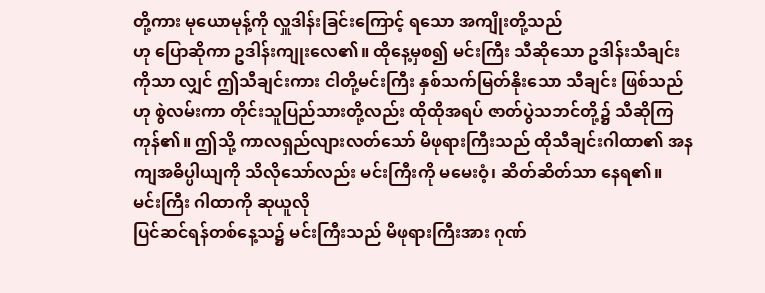တို့ကား မုယောမုန့်ကို လှူဒါန်းခြင်းကြောင့် ရသော အကျိုးတို့သည်
ဟု ပြောဆိုကာ ဥဒါန်းကျုးလေ၏။ ထိုနေ့မှစ၍ မင်းကြီး သီဆိုသော ဥဒါန်းသီချင်းကိုသာ လျှင် ဤသီချင်းကား ငါတို့မင်းကြီး နှစ်သက်မြတ်နိုးသော သီချင်း ဖြစ်သည်ဟု စွဲလမ်းကာ တိုင်းသူပြည်သားတို့လည်း ထိုထိုအရပ် ဇာတ်ပွဲသဘင်တို့၌ သီဆိုကြကုန်၏။ ဤသို့ ကာလရှည်လျားလတ်သော် မိဖုရားကြီးသည် ထိုသီချင်းဂါထာ၏ အနကျအဓိပ္ပါယျကို သိလိုသော်လည်း မင်းကြီးကို မမေးဝံ့၊ ဆိတ်ဆိတ်သာ နေရ၏။
မင်းကြီး ဂါထာကို ဆုယူလို
ပြင်ဆင်ရန်တစ်နေ့သ၌ မင်းကြီးသည် မိဖုရားကြီးအား ဂုဏ်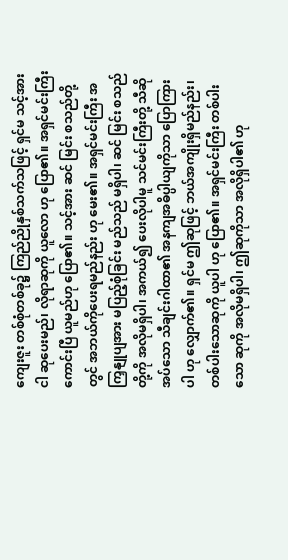ကျေးဇူး တစ်စုံတစ်ခု၌ ကြည်ညိုနှစ်သက်သဖြင့် ရှင်မ သင့်အား ငါ ဆုပေးမည်၊ လိုရာဆုကို ယူလော ဟု ပြော၏။ အရှင်မင်းကြီး ကောင်းပြီ ယူမည်ဟု ပြော၏။ သင့်အား ဆင် မြင်း စသည်တို့တွင် အဘယ်ကိုပေးရမည်နည်း ဟု မေး၏။ အရှင်မင်းကြီး အကြှနျုပျအား မပြည့်စုံခြင်း မည်သည် မရှိပါ၊ ဆင် မြင်း စသည်တို့ကို အလိုမရှိပါ၊ အကယ်၍ ပေးလိုပါမူ သင်မင်းကြီးတို့ သီဆိုအပ်သော သီချင်းဂါထာ၏ အနကျအဓိပ္ပါယျကိုသာ ပြောကြားပါ ဟု လျှောက်၏။ ရှင်မ ဤဆုဖြင့် ဘယ်အကျိုးရှိမည်နည်း၊ တစ်ပါးသောဆုကို ယူပါ ဟု ပြော၏။ အရှင်မင်းကြီး တစ်ပါးသော ဆုကို အလိုမရှိပါ၊ ဤဆုကိုသာ အလိုရှိပါ၏ ဟု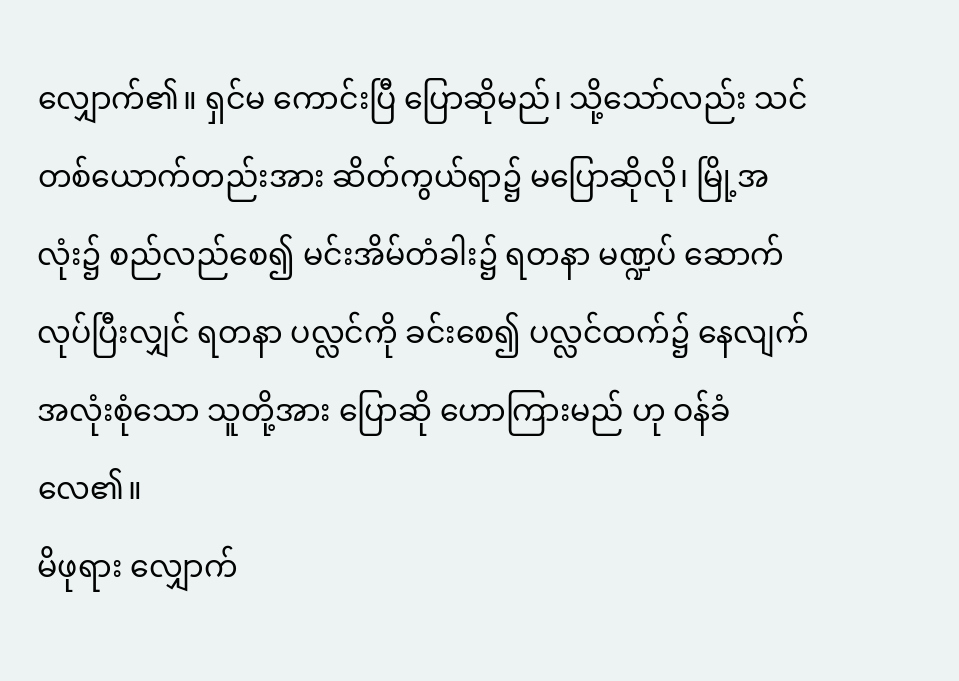လျှောက်၏။ ရှင်မ ကောင်းပြီ ပြောဆိုမည်၊ သို့သော်လည်း သင်တစ်ယောက်တည်းအား ဆိတ်ကွယ်ရာ၌ မပြောဆိုလို၊ မြို့အလုံး၌ စည်လည်စေ၍ မင်းအိမ်တံခါး၌ ရတနာ မဏ္ဍပ် ဆောက်လုပ်ပြီးလျှင် ရတနာ ပလ္လင်ကို ခင်းစေ၍ ပလ္လင်ထက်၌ နေလျက် အလုံးစုံသော သူတို့အား ပြောဆို ဟောကြားမည် ဟု ဝန်ခံလေ၏။
မိဖုရား လျှောက်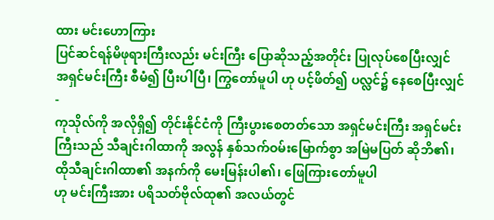ထား မင်းဟောကြား
ပြင်ဆင်ရန်မိဖုရားကြီးလည်း မင်းကြီး ပြောဆိုသည့်အတိုင်း ပြုလုပ်စေပြီးလျှင် အရှင်မင်းကြီး စီမံ၍ ပြီးပါပြီ၊ ကြွတော်မူပါ ဟု ပင့်ဖိတ်၍ ပလ္လင်၌ နေစေပြီးလျှင် -
ကုသိုလ်ကို အလိုရှိ၍ တိုင်းနိုင်ငံကို ကြီးပွားစေတတ်သော အရှင်မင်းကြီး အရှင်မင်းကြီးသည် သီချင်းဂါထာကို အလွန် နှစ်သက်ဝမ်းမြောက်စွာ အမြဲမပြတ် ဆိုဘိ၏၊ ထိုသီချင်းဂါထာ၏ အနက်ကို မေးမြန်းပါ၏၊ ဖြေကြားတော်မူပါ
ဟု မင်းကြီးအား ပရိသတ်ဗိုလ်ထု၏ အလယ်တွင်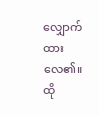လျှောက်ထားလေ၏။ ထို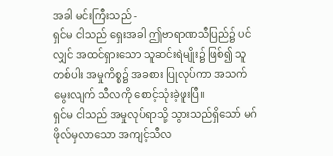အခါ မင်းကြီးသည် -
ရှင်မ ငါသည် ရှေးအခါ ဤဗာရာဏသီပြည်၌ ပင်လျှင် အထင်ရှားသော သူဆင်းရဲမျိုး၌ ဖြစ်၍ သူတစ်ပါး အမှုကိစ္စ၌ အခစား ပြုလုပ်ကာ အသက်မွေးလျက် သီလကို စောင့်သုံးခဲ့ဖူးပြီ။
ရှင်မ ငါသည် အမှုလုပ်ရာသို့ သွားသည်ရှိသော် မဂ်ဖိုလ်မှလာသော အကျင့်သီလ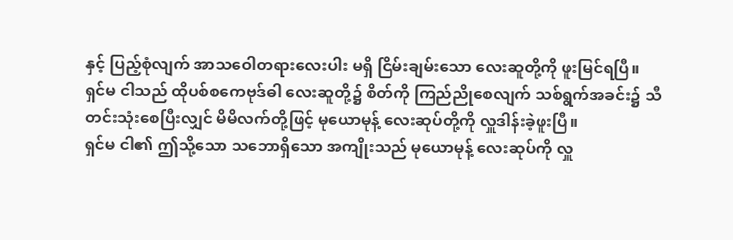နှင့် ပြည့်စုံလျက် အာသဝေါတရားလေးပါး မရှိ ငြိမ်းချမ်းသော လေးဆူတို့ကို ဖူးမြင်ရပြီ။
ရှင်မ ငါသည် ထိုပစ်စကေဗုဒ်ဓါ လေးဆူတို့၌ စိတ်ကို ကြည်ညိုစေလျက် သစ်ရွက်အခင်း၌ သီတင်းသုံးစေပြီးလျှင် မိမိလက်တို့ဖြင့် မုယောမုန့် လေးဆုပ်တို့ကို လှူဒါန်းခဲ့ဖူးပြီ။
ရှင်မ ငါ၏ ဤသို့သော သဘောရှိသော အကျိုးသည် မုယောမုန့် လေးဆုပ်ကို လှူ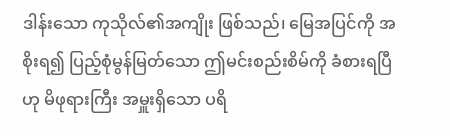ဒါန်းသော ကုသိုလ်၏အကျိုး ဖြစ်သည်၊ မြေအပြင်ကို အစိုးရ၍ ပြည့်စုံမွန်မြတ်သော ဤမင်းစည်းစိမ်ကို ခံစားရပြီ
ဟု မိဖုရားကြီး အမှူးရှိသော ပရိ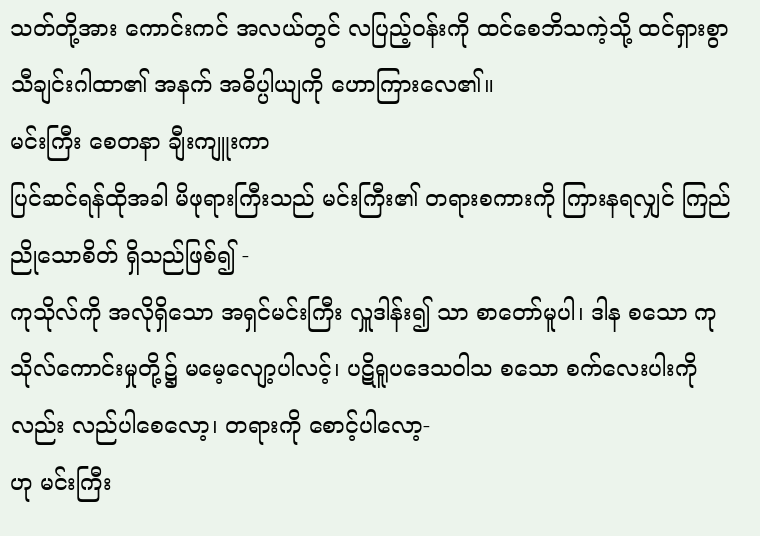သတ်တို့အား ကောင်းကင် အလယ်တွင် လပြည့်ဝန်းကို ထင်စေဘိသကဲ့သို့ ထင်ရှားစွာ သီချင်းဂါထာ၏ အနက် အဓိပ္ပါယျကို ဟောကြားလေ၏။
မင်းကြီး စေတနာ ချီးကျူးကာ
ပြင်ဆင်ရန်ထိုအခါ မိဖုရားကြီးသည် မင်းကြီး၏ တရားစကားကို ကြားနရလျှင် ကြည်ညိုသောစိတ် ရှိသည်ဖြစ်၍ -
ကုသိုလ်ကို အလိုရှိသော အရှင်မင်းကြီး လှူဒါန်း၍ သာ စာတော်မူပါ၊ ဒါန စသော ကုသိုလ်ကောင်းမှုတို့၌ မမေ့လျော့ပါလင့်၊ ပဋိရူပဒေသဝါသ စသော စက်လေးပါးကိုလည်း လည်ပါစေလော့၊ တရားကို စောင့်ပါလော့-
ဟု မင်းကြီး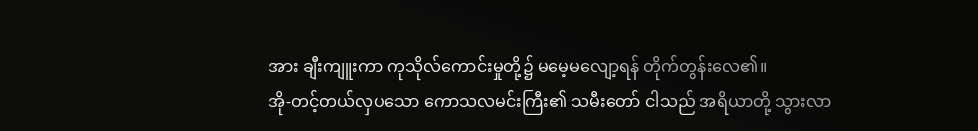အား ချီးကျူးကာ ကုသိုလ်ကောင်းမှုတို့၌ မမေ့မလျော့ရန် တိုက်တွန်းလေ၏။
အို-တင့်တယ်လှပသော ကောသလမင်းကြီး၏ သမီးတော် ငါသည် အရိယာတို့ သွားလာ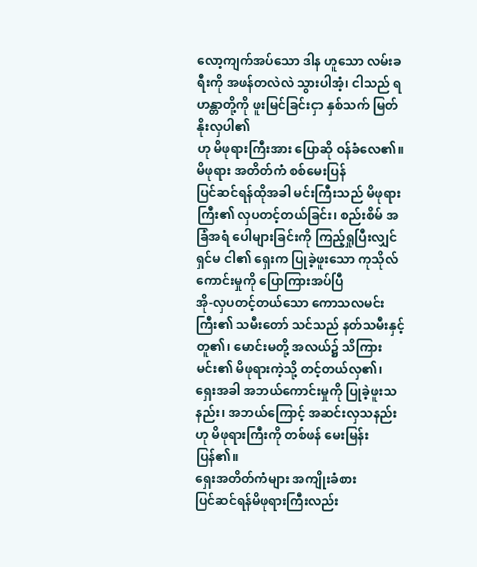လော့ကျက်အပ်သော ဒါန ဟူသော လမ်းခရီးကို အဖန်တလဲလဲ သွားပါအံ့၊ ငါသည် ရဟန္တာတို့ကို ဖူးမြင်ခြင်းငှာ နှစ်သက် မြတ်နိုးလှပါ၏
ဟု မိဖုရားကြီးအား ပြောဆို ဝန်ခံလေ၏။
မိဖုရား အတိတ်ကံ စစ်မေးပြန်
ပြင်ဆင်ရန်ထိုအခါ မင်းကြီးသည် မိဖုရားကြီး၏ လှပတင့်တယ်ခြင်း၊ စည်းစိမ် အခြံအရံ ပေါများခြင်းကို ကြည့်ရှုပြီးလျှင် ရှင်မ ငါ၏ ရှေးက ပြုခဲ့ဖူးသော ကုသိုလ်ကောင်းမှုကို ပြောကြားအပ်ပြီ
အို-လှပတင့်တယ်သော ကောသလမင်းကြီး၏ သမီးတော် သင်သည် နတ်သမီးနှင့် တူ၏၊ မောင်းမတို့ အလယ်၌ သိကြားမင်း၏ မိဖုရားကဲ့သို့ တင့်တယ်လှ၏၊ ရှေးအခါ အဘယ်ကောင်းမှုကို ပြုခဲ့ဖူးသနည်း၊ အဘယ်ကြောင့် အဆင်းလှသနည်း
ဟု မိဖုရားကြီးကို တစ်ဖန် မေးမြန်းပြန်၏။
ရှေးအတိတ်ကံများ အကျိုးခံစား
ပြင်ဆင်ရန်မိဖုရားကြီးလည်း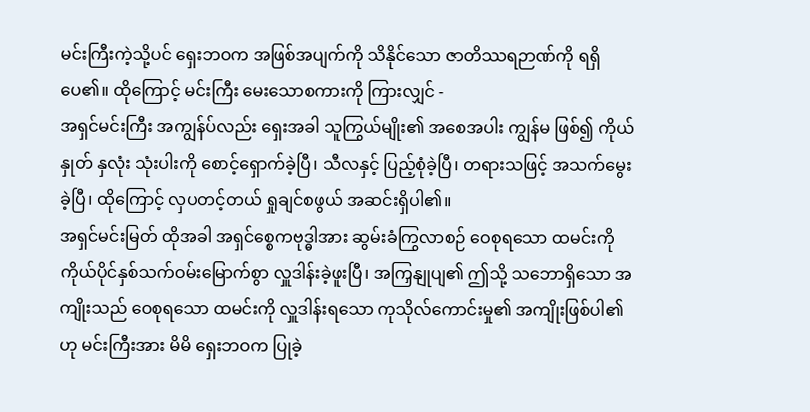မင်းကြီးကဲ့သို့ပင် ရှေးဘဝက အဖြစ်အပျက်ကို သိနိုင်သော ဇာတိဿရဉာဏ်ကို ရရှိပေ၏။ ထိုကြောင့် မင်းကြီး မေးသောစကားကို ကြားလျှင် -
အရှင်မင်းကြီး အကျွန်ပ်လည်း ရှေးအခါ သူကြွယ်မျိုး၏ အစေအပါး ကျွန်မ ဖြစ်၍ ကိုယ် နှုတ် နှလုံး သုံးပါးကို စောင့်ရှောက်ခဲ့ပြီ၊ သီလနှင့် ပြည့်စုံခဲ့ပြီ၊ တရားသဖြင့် အသက်မွေးခဲ့ပြီ၊ ထိုကြောင့် လှပတင့်တယ် ရှုချင်စဖွယ် အဆင်းရှိပါ၏။
အရှင်မင်းမြတ် ထိုအခါ အရှင်စ္စေကဗုဒ္ဓါအား ဆွမ်းခံကြွလာစဉ် ဝေစုရသော ထမင်းကို ကိုယ်ပိုင်နှစ်သက်ဝမ်းမြောက်စွာ လှူဒါန်းခဲ့ဖူးပြီ၊ အကြှနျုပျ၏ ဤသို့ သဘောရှိသော အကျိုးသည် ဝေစုရသော ထမင်းကို လှူဒါန်းရသော ကုသိုလ်ကောင်းမှု၏ အကျိုးဖြစ်ပါ၏
ဟု မင်းကြီးအား မိမိ ရှေးဘဝက ပြုခဲ့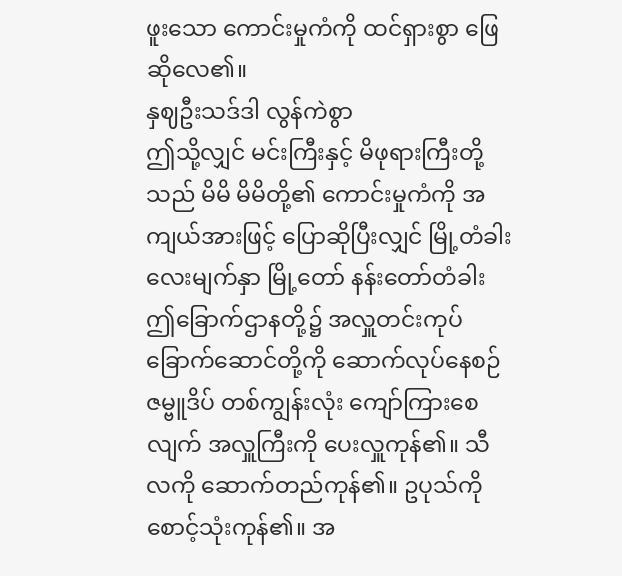ဖူးသော ကောင်းမှုကံကို ထင်ရှားစွာ ဖြေဆိုလေ၏။
နှဈဦးသဒ်ဒါ လွန်ကဲစွာ
ဤသို့လျှင် မင်းကြီးနှင့် မိဖုရားကြီးတို့သည် မိမိ မိမိတို့၏ ကောင်းမှုကံကို အကျယ်အားဖြင့် ပြောဆိုပြီးလျှင် မြို့တံခါး လေးမျက်နှာ မြို့တော် နန်းတော်တံခါး ဤခြောက်ဌာနတို့၌ အလှူတင်းကုပ် ခြောက်ဆောင်တို့ကို ဆောက်လုပ်နေစဉ် ဇမ္ဗူဒိပ် တစ်ကျွန်းလုံး ကျော်ကြားစေလျက် အလှူကြီးကို ပေးလှူကုန်၏။ သီလကို ဆောက်တည်ကုန်၏။ ဥပုသ်ကို စောင့်သုံးကုန်၏။ အ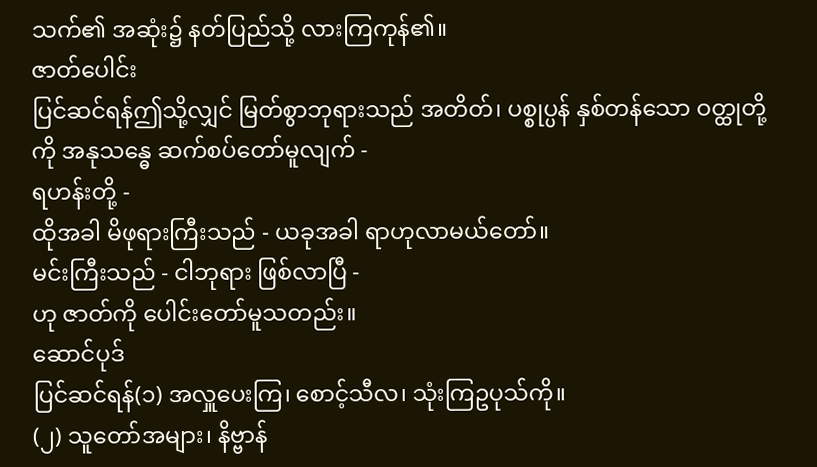သက်၏ အဆုံး၌ နတ်ပြည်သို့ လားကြကုန်၏။
ဇာတ်ပေါင်း
ပြင်ဆင်ရန်ဤသို့လျှင် မြတ်စွာဘုရားသည် အတိတ်၊ ပစ္စုပ္ပန် နှစ်တန်သော ဝတ္ထုတို့ကို အနုသန္ဓေ ဆက်စပ်တော်မူလျက် -
ရဟန်းတို့ -
ထိုအခါ မိဖုရားကြီးသည် - ယခုအခါ ရာဟုလာမယ်တော်။
မင်းကြီးသည် - ငါဘုရား ဖြစ်လာပြီ -
ဟု ဇာတ်ကို ပေါင်းတော်မူသတည်း။
ဆောင်ပုဒ်
ပြင်ဆင်ရန်(၁) အလှူပေးကြ၊ စောင့်သီလ၊ သုံးကြဥပုသ်ကို။
(၂) သူတော်အများ၊ နိဗ္ဗာန်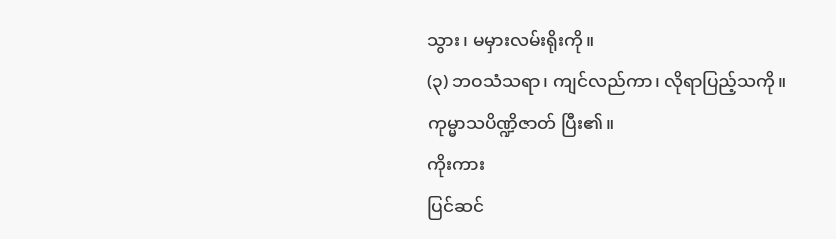သွား၊ မမှားလမ်းရိုးကို။
(၃) ဘဝသံသရာ၊ ကျင်လည်ကာ၊ လိုရာပြည့်သကို။
ကုမ္မာသပိဏ္ဍိဇာတ် ပြီး၏။
ကိုးကား
ပြင်ဆင်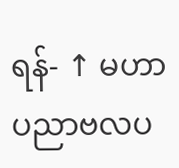ရန်- ↑ မဟာပညာဗလပ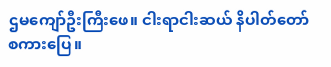ဌမကျော်ဦးကြီးဖေ။ ငါးရာငါးဆယ် နိပါတ်တော်စကားပြေ။